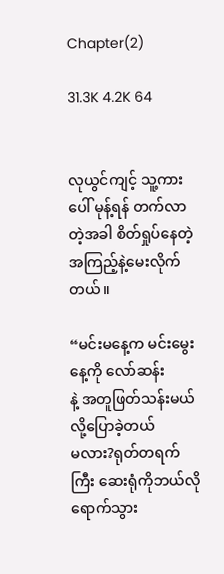Chapter(2)

31.3K 4.2K 64


လုယွင်ကျင့် သူ့ကားပေါ် မုန့်ရန် တက်လာတဲ့အခါ စိတ်ရှုပ်နေတဲ့အကြည့်နဲ့မေးလိုက်တယ်။

“မင်းမနေ့က မင်းမွေးနေ့ကို လော်ဆန်း
နဲ့ အတူဖြတ်သန်းမယ်လို့ပြောခဲ့တယ်
မလား?ရုတ်တရက်ကြီး ဆေးရုံကိုဘယ်လိုရောက်သွား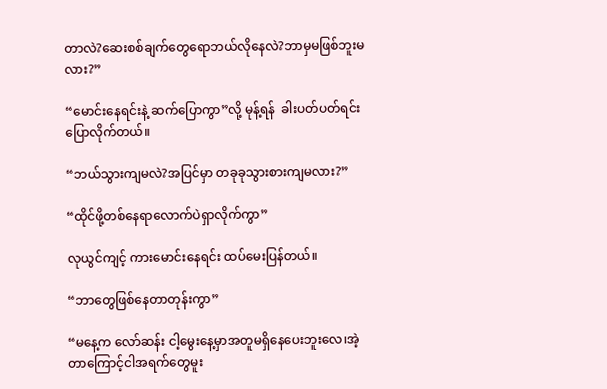တာလဲ?ဆေးစစ်ချက်တွေရောဘယ်လိုနေလဲ?ဘာမှမဖြစ်ဘူးမလား?”

“မောင်းနေရင်းနဲ့ ဆက်ပြောကွာ”လို့ မုန့်ရန်  ခါးပတ်ပတ်ရင်းပြောလိုက်တယ်။

“ဘယ်သွားကျမလဲ?အပြင်မှာ တခုခုသွားစားကျမလား?”

“ထိုင်ဖို့တစ်နေရာလောက်ပဲရှာလိုက်ကွာ”

လုယွင်ကျင့် ကားမောင်းနေရင်း ထပ်မေးပြန်တယ်။

“ဘာတွေဖြစ်နေတာတုန်းကွာ”

“မနေ့က လော်ဆန်း ငါ့မွေးနေ့မှာအတူမရှိနေပေးဘူးလေ၊အဲ့တာကြောင့်ငါအရက်တွေမူး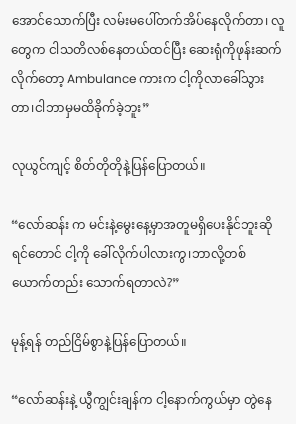အောင်သောက်ပြီး လမ်းမပေါ်တက်အိပ်နေလိုက်တာ၊ လူတွေက ငါသတိလစ်နေတယ်ထင်ပြီး ဆေးရုံကိုဖုန်းဆက်လိုက်တော့ Ambulance ကားက ငါ့ကိုလာခေါ်သွားတာ၊ငါဘာမှမထိခိုက်ခဲ့ဘူး”

လုယွင်ကျင့် စိတ်တိုတိုနဲ့ပြန်ပြောတယ်။

“လော်ဆန်း က မင်းနဲ့မွေးနေ့မှာအတူမရှိပေးနိုင်ဘူးဆိုရင်တောင် ငါ့ကို ခေါ်လိုက်ပါလားကွ၊ဘာလို့တစ်ယောက်တည်း သောက်ရတာလဲ?”

မုန့်ရန် တည်ငြိမ်စွာနဲ့ပြန်ပြောတယ်။

“လော်ဆန်းနဲ့ ယွီကျွင်းချန်က ငါ့နောက်ကွယ်မှာ တွဲနေ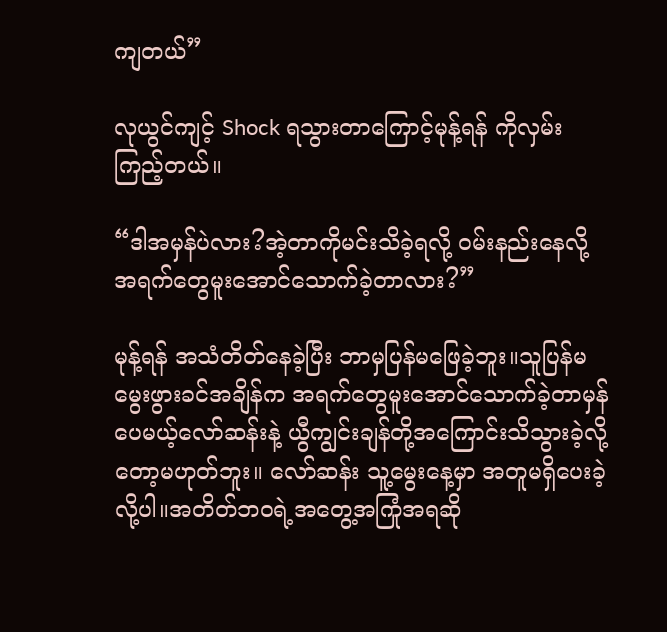ကျတယ်”

လုယွင်ကျင့် Shock ရသွားတာကြောင့်မုန့်ရန် ကိုလှမ်းကြည့်တယ်။

“ဒါအမှန်ပဲလား?အဲ့တာကိုမင်းသိခဲ့ရလို့ ဝမ်းနည်းနေလို့ အရက်တွေမူးအောင်သောက်ခဲ့တာလား?”

မုန့်ရန် အသံတိတ်နေခဲ့ပြီး ဘာမှပြန်မဖြေခဲ့ဘူး။သူပြန်မမွေးဖွားခင်အချိန်က အရက်တွေမူးအောင်သောက်ခဲ့တာမှန်ပေမယ့်လော်ဆန်းနဲ့ ယွီကျွင်းချန်တို့အကြောင်းသိသွားခဲ့လို့တော့မဟုတ်ဘူး။ လော်ဆန်း သူ့မွေးနေ့မှာ အတူမရှိပေးခဲ့လို့ပါ။အတိတ်ဘဝရဲ့အတွေ့အကြုံအရဆို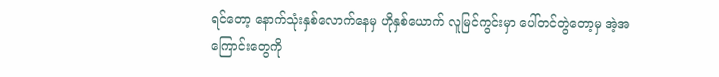ရင်တော့ နောက်သုံးနှစ်လောက်နေမှ ဟိုနှစ်ယောက် လူမြင်ကွင်းမှာ ပေါ်တင်တွဲတော့မှ အဲ့အကြောင်းတွေကို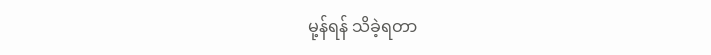မု့န်ရန် သိခဲ့ရတာ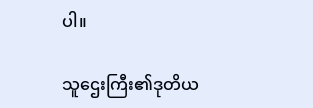ပါ။

သူဌေးကြီး၏ဒုတိယ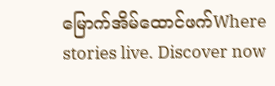မြောက်အိမ်ထောင်ဖက်Where stories live. Discover now